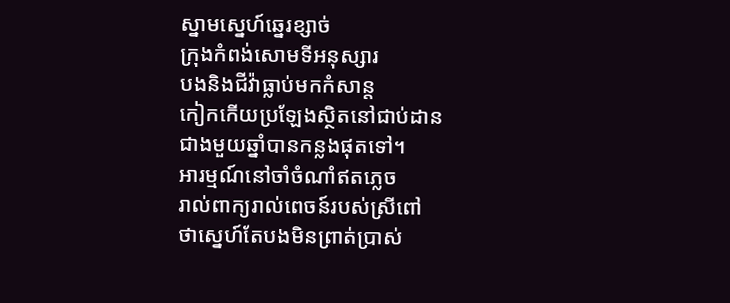ស្នាមស្នេហ៍ឆ្នេរខ្សាច់
ក្រុងកំពង់សោមទីអនុស្សារ
បងនិងជីវ៉ាធ្លាប់មកកំសាន្ត
កៀកកើយប្រឡែងស្ថិតនៅជាប់ដាន
ជាងមួយឆ្នាំបានកន្លងផុតទៅ។
អារម្មណ៍នៅចាំចំណាំឥតភ្លេច
រាល់ពាក្យរាល់ពេចន៍របស់ស្រីពៅ
ថាស្នេហ៍តែបងមិនព្រាត់ប្រាស់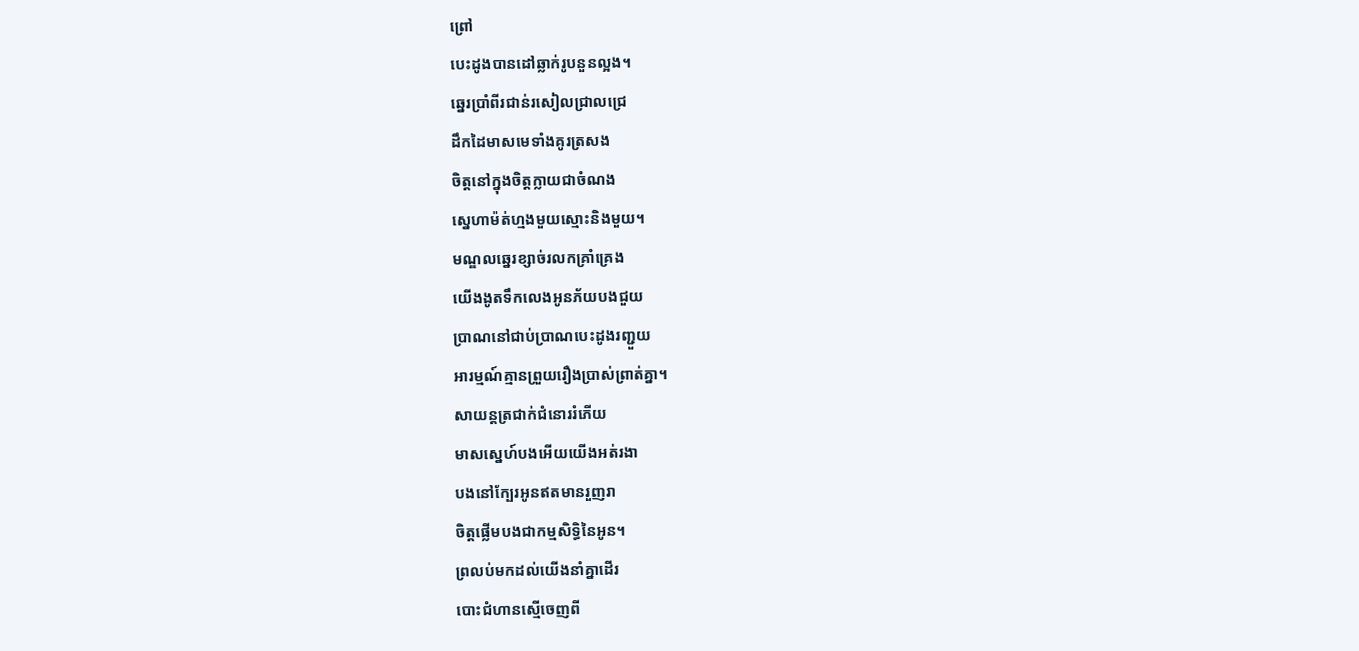ព្រៅ
បេះដូងបានដៅឆ្លាក់រូបនួនល្អង។
ឆ្នេរប្រាំពីរជាន់រសៀលជ្រាលជ្រេ
ដឹកដៃមាសមេទាំងគូរត្រសង
ចិត្តនៅក្នុងចិត្តក្លាយជាចំណង
ស្នេហាម៉ត់ហ្មងមួយស្មោះនិងមួយ។
មណ្ឌលឆ្នេរខ្សាច់រលកគ្រាំគ្រេង
យើងងូតទឹកលេងអូនភ័យបងជួយ
ប្រាណនៅជាប់ប្រាណបេះដូងរញ្ជួយ
អារម្មណ៍គ្មានព្រួយរឿងប្រាស់ព្រាត់គ្នា។
សាយន្តត្រជាក់ជំនោររំភើយ
មាសស្នេហ៍បងអើយយើងអត់រងា
បងនៅក្បែរអូនឥតមានរួញរា
ចិត្តផ្លើមបងជាកម្មសិទ្ធិនៃអូន។
ព្រលប់មកដល់យើងនាំគ្នាដើរ
បោះជំហានស្មើចេញពី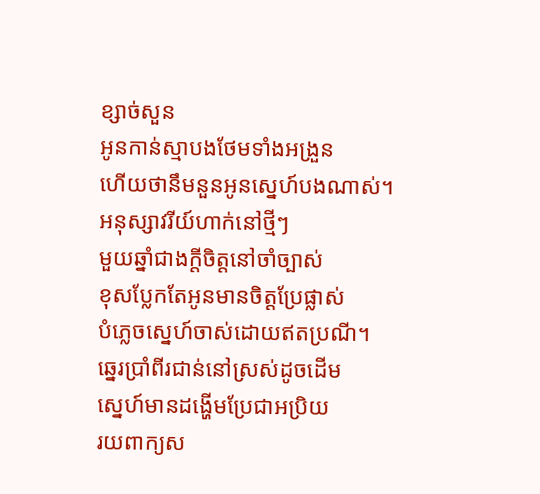ខ្សាច់សួន
អូនកាន់ស្មាបងថែមទាំងអង្រួន
ហើយថានឹមនួនអូនស្នេហ៍បងណាស់។
អនុស្សាវរីយ៍ហាក់នៅថ្មីៗ
មួយឆ្នាំជាងក្តីចិត្តនៅចាំច្បាស់
ខុសប្លែកតែអូនមានចិត្តប្រែផ្លាស់
បំភ្លេចស្នេហ៍ចាស់ដោយឥតប្រណី។
ឆ្នេរប្រាំពីរជាន់នៅស្រស់ដូចដើម
ស្នេហ៍មានដង្ហើមប្រែជាអប្រិយ
រយពាក្យស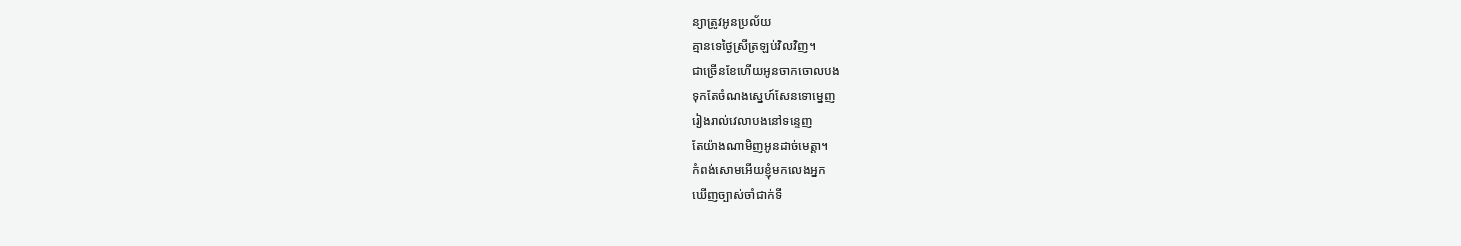ន្យាត្រូវអូនប្រល័យ
គ្មានទេថ្ងៃស្រីត្រឡប់វិលវិញ។
ជាច្រើនខែហើយអូនចាកចោលបង
ទុកតែចំណងស្នេហ៍សែនទោម្នេញ
រៀងរាល់វេលាបងនៅទន្ទេញ
តែយ៉ាងណាមិញអូនដាច់មេត្តា។
កំពង់សោមអើយខ្ញុំមកលេងអ្នក
ឃើញច្បាស់ចាំជាក់ទី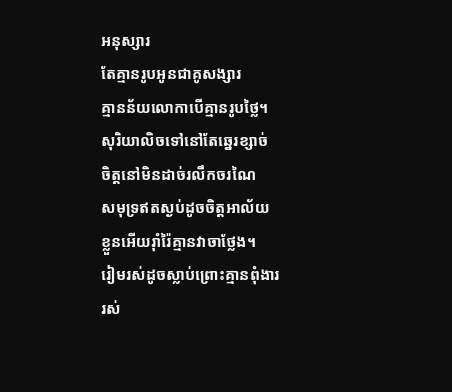អនុស្សារ
តែគ្មានរូបអូនជាគូសង្សារ
គ្មានន័យលោកាបើគ្មានរូបថ្លៃ។
សុរិយាលិចទៅនៅតែឆ្នេរខ្សាច់
ចិត្តនៅមិនដាច់រលឹកចរណៃ
សមុទ្រឥតស្ងប់ដូចចិត្តអាល័យ
ខ្លួនអើយរ៉ាំរ៉ៃគ្មានវាចាថ្លែង។
រៀមរស់ដូចស្លាប់ព្រោះគ្មានពុំងារ
រស់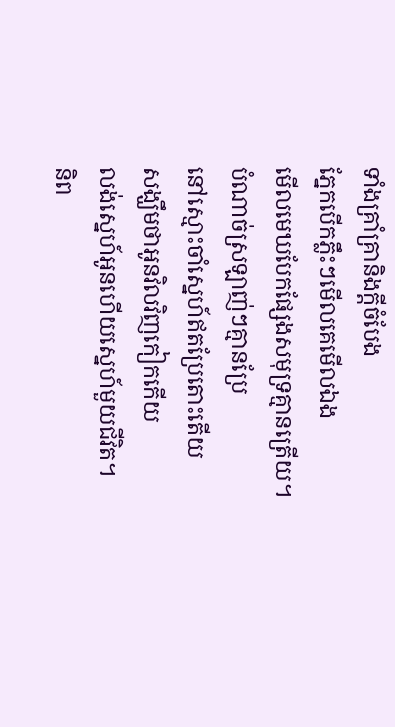ទាំងគ្រាំគ្រានិងក្តីចំបែង
ភ្នែកបើកភ្លឹះៗមើលគេមើលឯង
មើលមេឃបែកផ្សែងសមុទ្រគ្មានត្រើយ។
បំណាច់ស្រឡាញ់ៗគ្មានប្រែ
នៅស្មោះចាំស្នេហ៍ឥតប្រែតោះតើយ
សង្ឃឹមថាអូនវិលវិញកៀកកើយ
លង់ស្នេហ៍អូនហើយស្នេហ៍មួយជីវិត។
និព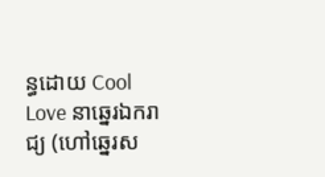ន្ធដោយ Cool Love នាឆ្នេរឯករាជ្យ (ហៅឆ្នេរស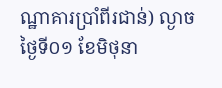ណ្ឋាគារប្រាំពីរជាន់) ល្ងាចថ្ងៃទី០១ ខែមិថុនា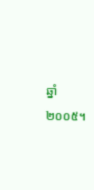ឆ្នាំ២០០៥។